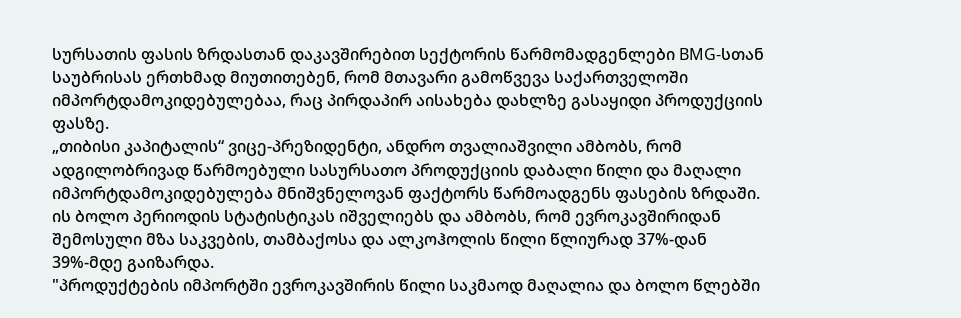სურსათის ფასის ზრდასთან დაკავშირებით სექტორის წარმომადგენლები BMG-სთან საუბრისას ერთხმად მიუთითებენ, რომ მთავარი გამოწვევა საქართველოში იმპორტდამოკიდებულებაა, რაც პირდაპირ აისახება დახლზე გასაყიდი პროდუქციის ფასზე.
„თიბისი კაპიტალის“ ვიცე-პრეზიდენტი, ანდრო თვალიაშვილი ამბობს, რომ ადგილობრივად წარმოებული სასურსათო პროდუქციის დაბალი წილი და მაღალი იმპორტდამოკიდებულება მნიშვნელოვან ფაქტორს წარმოადგენს ფასების ზრდაში.
ის ბოლო პერიოდის სტატისტიკას იშველიებს და ამბობს, რომ ევროკავშირიდან შემოსული მზა საკვების, თამბაქოსა და ალკოჰოლის წილი წლიურად 37%-დან 39%-მდე გაიზარდა.
"პროდუქტების იმპორტში ევროკავშირის წილი საკმაოდ მაღალია და ბოლო წლებში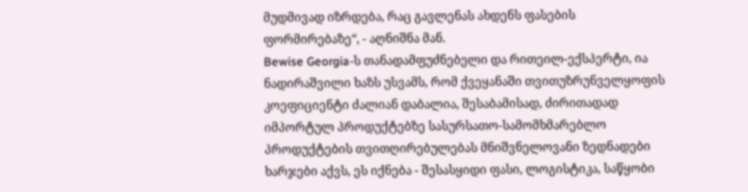მუდმივად იზრდება, რაც გავლენას ახდენს ფასების ფორმირებაზე“, - აღნიშნა მან.
Bewise Georgia-ს თანადამფუძნებელი და რითეილ-ექსპერტი, ია ნადირაშვილი ხაზს უსვამს, რომ ქვეყანაში თვითუზრუნველყოფის კოეფიციენტი ძალიან დაბალია, შესაბამისად, ძირითადად იმპორტულ პროდუქტებზე სასურსათო-სამომხმარებლო პროდუქტების თვითღირებულებას მნიშვნელოვანი ზედნადები ხარჯები აქვს, ეს იქნება - შესასყიდი ფასი, ლოგისტიკა, საწყობი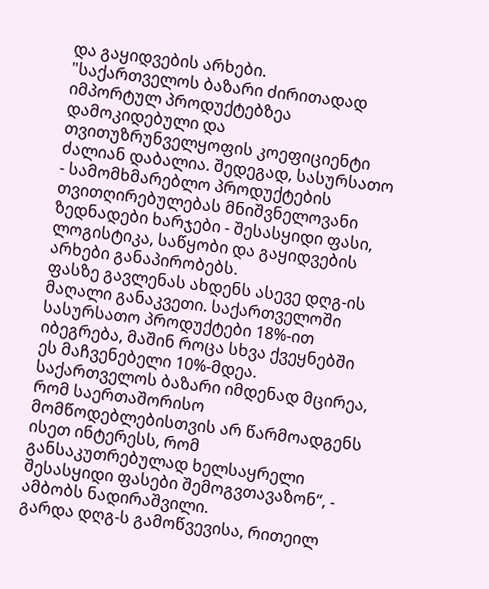და გაყიდვების არხები.
"საქართველოს ბაზარი ძირითადად იმპორტულ პროდუქტებზეა დამოკიდებული და თვითუზრუნველყოფის კოეფიციენტი ძალიან დაბალია. შედეგად, სასურსათო - სამომხმარებლო პროდუქტების თვითღირებულებას მნიშვნელოვანი ზედნადები ხარჯები - შესასყიდი ფასი, ლოგისტიკა, საწყობი და გაყიდვების არხები განაპირობებს.
ფასზე გავლენას ახდენს ასევე დღგ-ის მაღალი განაკვეთი. საქართველოში სასურსათო პროდუქტები 18%-ით იბეგრება, მაშინ როცა სხვა ქვეყნებში ეს მაჩვენებელი 10%-მდეა. საქართველოს ბაზარი იმდენად მცირეა, რომ საერთაშორისო მომწოდებლებისთვის არ წარმოადგენს ისეთ ინტერესს, რომ განსაკუთრებულად ხელსაყრელი შესასყიდი ფასები შემოგვთავაზონ“, - ამბობს ნადირაშვილი.
გარდა დღგ-ს გამოწვევისა, რითეილ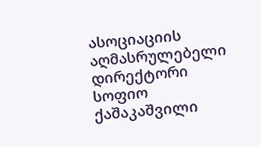ასოციაციის აღმასრულებელი დირექტორი სოფიო ქაშაკაშვილი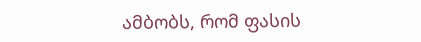ამბობს, რომ ფასის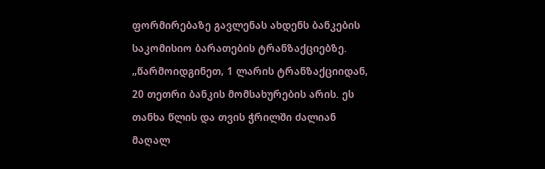ფორმირებაზე გავლენას ახდენს ბანკების საკომისიო ბარათების ტრანზაქციებზე.
„წარმოიდგინეთ, 1 ლარის ტრანზაქციიდან, 20 თეთრი ბანკის მომსახურების არის. ეს თანხა წლის და თვის ჭრილში ძალიან მაღალ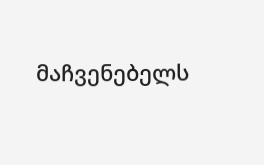მაჩვენებელს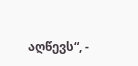აღწევს“, -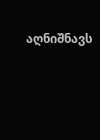აღნიშნავს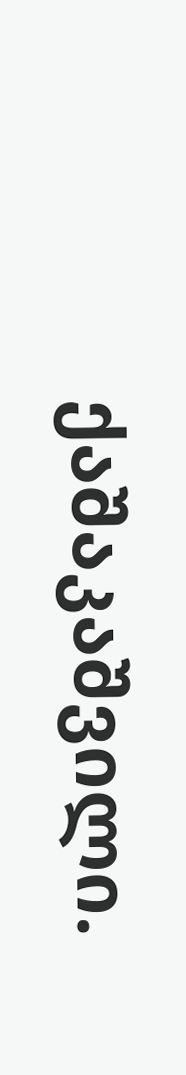ქაშაკაშვილი.